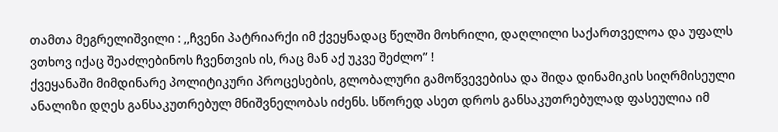თამთა მეგრელიშვილი : ,,ჩვენი პატრიარქი იმ ქვეყნადაც წელში მოხრილი, დაღლილი საქართველოა და უფალს ვთხოვ იქაც შეაძლებინოს ჩვენთვის ის, რაც მან აქ უკვე შეძლო” !
ქვეყანაში მიმდინარე პოლიტიკური პროცესების, გლობალური გამოწვევებისა და შიდა დინამიკის სიღრმისეული ანალიზი დღეს განსაკუთრებულ მნიშვნელობას იძენს. სწორედ ასეთ დროს განსაკუთრებულად ფასეულია იმ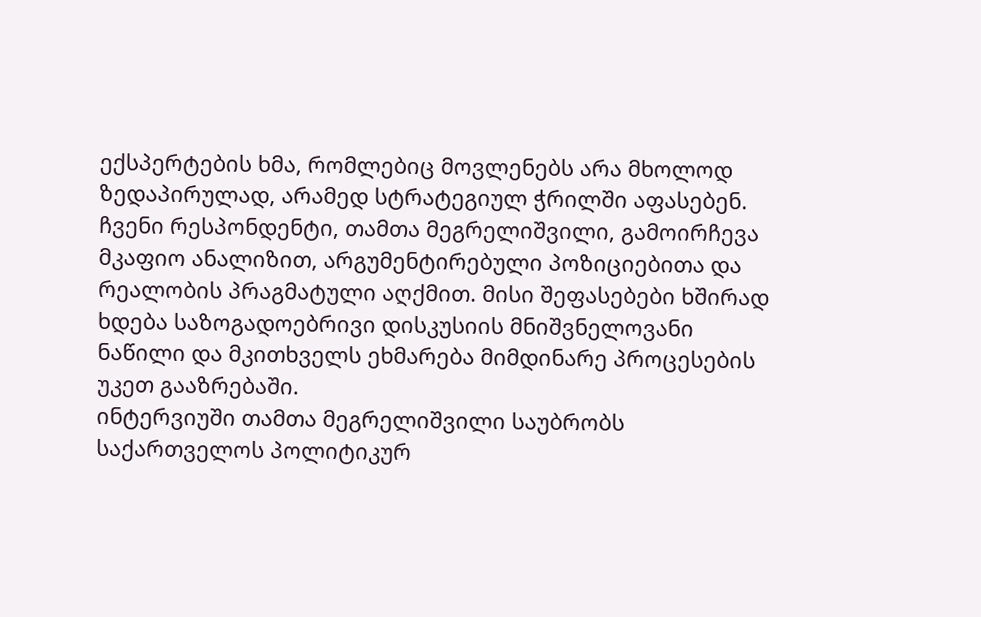ექსპერტების ხმა, რომლებიც მოვლენებს არა მხოლოდ ზედაპირულად, არამედ სტრატეგიულ ჭრილში აფასებენ.
ჩვენი რესპონდენტი, თამთა მეგრელიშვილი, გამოირჩევა მკაფიო ანალიზით, არგუმენტირებული პოზიციებითა და რეალობის პრაგმატული აღქმით. მისი შეფასებები ხშირად ხდება საზოგადოებრივი დისკუსიის მნიშვნელოვანი ნაწილი და მკითხველს ეხმარება მიმდინარე პროცესების უკეთ გააზრებაში.
ინტერვიუში თამთა მეგრელიშვილი საუბრობს საქართველოს პოლიტიკურ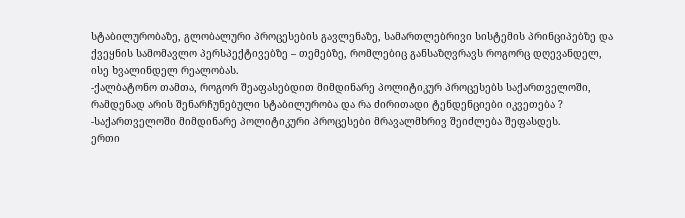სტაბილურობაზე, გლობალური პროცესების გავლენაზე, სამართლებრივი სისტემის პრინციპებზე და ქვეყნის სამომავლო პერსპექტივებზე – თემებზე, რომლებიც განსაზღვრავს როგორც დღევანდელ, ისე ხვალინდელ რეალობას.
-ქალბატონო თამთა, როგორ შეაფასებდით მიმდინარე პოლიტიკურ პროცესებს საქართველოში, რამდენად არის შენარჩუნებული სტაბილურობა და რა ძირითადი ტენდენციები იკვეთება ?
-საქართველოში მიმდინარე პოლიტიკური პროცესები მრავალმხრივ შეიძლება შეფასდეს.
ერთი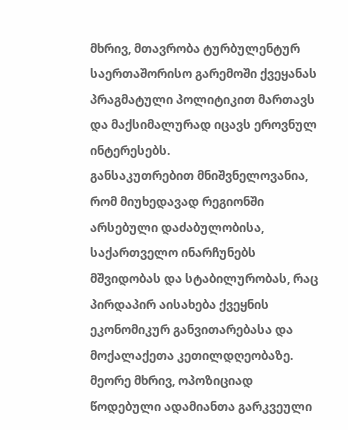მხრივ, მთავრობა ტურბულენტურ საერთაშორისო გარემოში ქვეყანას პრაგმატული პოლიტიკით მართავს და მაქსიმალურად იცავს ეროვნულ ინტერესებს.
განსაკუთრებით მნიშვნელოვანია, რომ მიუხედავად რეგიონში არსებული დაძაბულობისა, საქართველო ინარჩუნებს მშვიდობას და სტაბილურობას, რაც პირდაპირ აისახება ქვეყნის ეკონომიკურ განვითარებასა და მოქალაქეთა კეთილდღეობაზე.
მეორე მხრივ, ოპოზიციად წოდებული ადამიანთა გარკვეული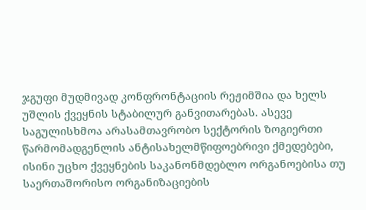ჯგუფი მუდმივად კონფრონტაციის რეჟიმშია და ხელს უშლის ქვეყნის სტაბილურ განვითარებას. ასევე საგულისხმოა არასამთავრობო სექტორის ზოგიერთი წარმომადგენლის ანტისახელმწიფოებრივი ქმედებები, ისინი უცხო ქვეყნების საკანონმდებლო ორგანოებისა თუ საერთაშორისო ორგანიზაციების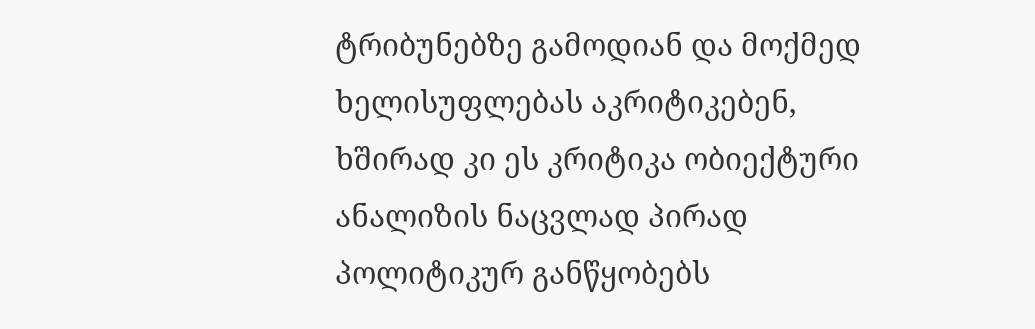ტრიბუნებზე გამოდიან და მოქმედ ხელისუფლებას აკრიტიკებენ, ხშირად კი ეს კრიტიკა ობიექტური ანალიზის ნაცვლად პირად პოლიტიკურ განწყობებს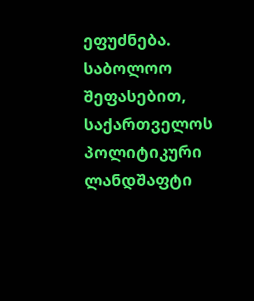ეფუძნება.
საბოლოო შეფასებით, საქართველოს პოლიტიკური ლანდშაფტი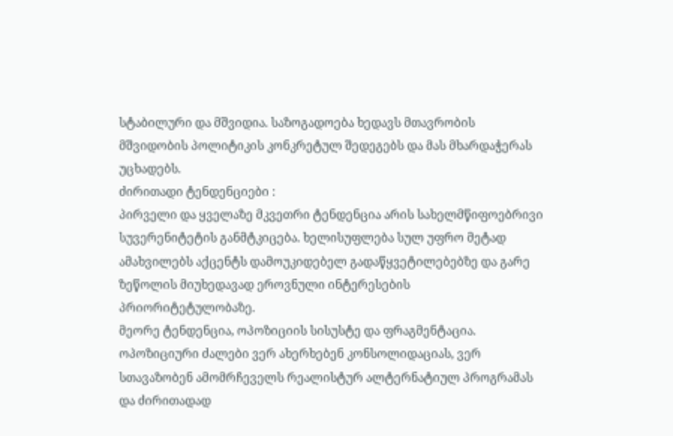სტაბილური და მშვიდია. საზოგადოება ხედავს მთავრობის მშვიდობის პოლიტიკის კონკრეტულ შედეგებს და მას მხარდაჭერას უცხადებს.
ძირითადი ტენდენციები :
პირველი და ყველაზე მკვეთრი ტენდენცია არის სახელმწიფოებრივი სუვერენიტეტის განმტკიცება. ხელისუფლება სულ უფრო მეტად ამახვილებს აქცენტს დამოუკიდებელ გადაწყვეტილებებზე და გარე ზეწოლის მიუხედავად ეროვნული ინტერესების პრიორიტეტულობაზე.
მეორე ტენდენცია, ოპოზიციის სისუსტე და ფრაგმენტაცია. ოპოზიციური ძალები ვერ ახერხებენ კონსოლიდაციას, ვერ სთავაზობენ ამომრჩეველს რეალისტურ ალტერნატიულ პროგრამას და ძირითადად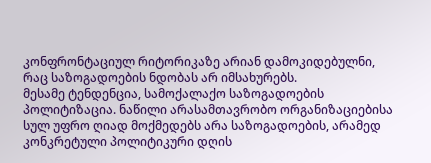კონფრონტაციულ რიტორიკაზე არიან დამოკიდებულნი, რაც საზოგადოების ნდობას არ იმსახურებს.
მესამე ტენდენცია, სამოქალაქო საზოგადოების პოლიტიზაცია. ნაწილი არასამთავრობო ორგანიზაციებისა სულ უფრო ღიად მოქმედებს არა საზოგადოების, არამედ კონკრეტული პოლიტიკური დღის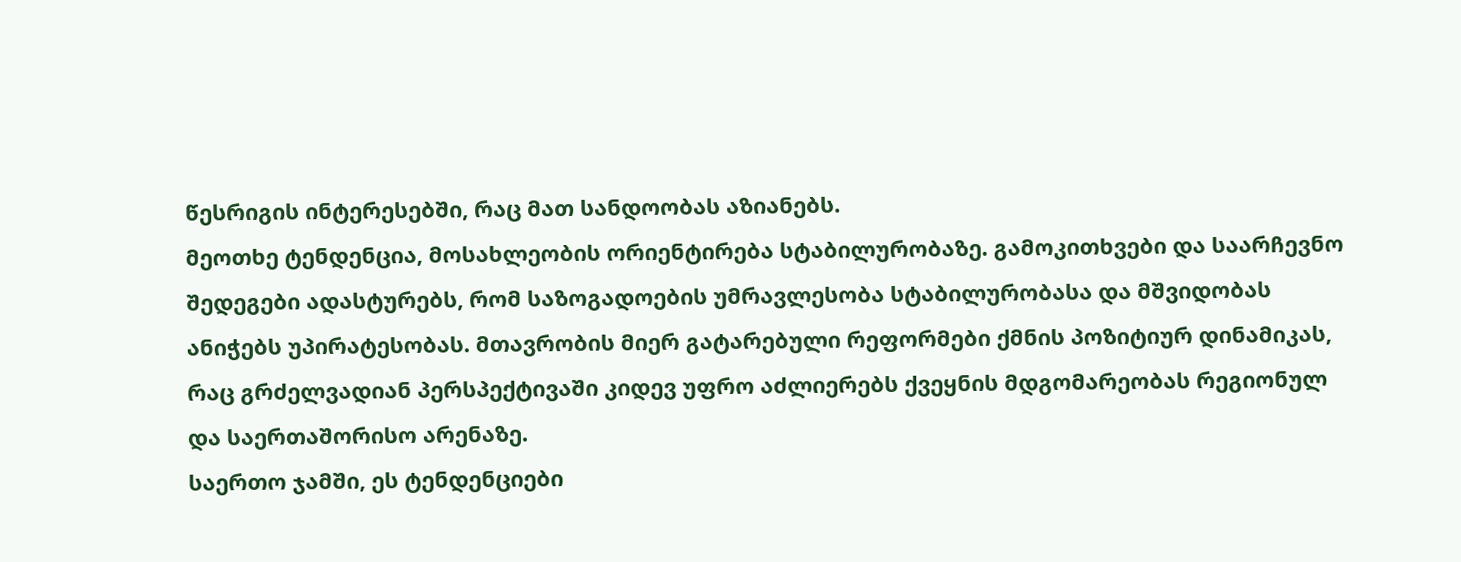წესრიგის ინტერესებში, რაც მათ სანდოობას აზიანებს.
მეოთხე ტენდენცია, მოსახლეობის ორიენტირება სტაბილურობაზე. გამოკითხვები და საარჩევნო შედეგები ადასტურებს, რომ საზოგადოების უმრავლესობა სტაბილურობასა და მშვიდობას ანიჭებს უპირატესობას. მთავრობის მიერ გატარებული რეფორმები ქმნის პოზიტიურ დინამიკას, რაც გრძელვადიან პერსპექტივაში კიდევ უფრო აძლიერებს ქვეყნის მდგომარეობას რეგიონულ და საერთაშორისო არენაზე.
საერთო ჯამში, ეს ტენდენციები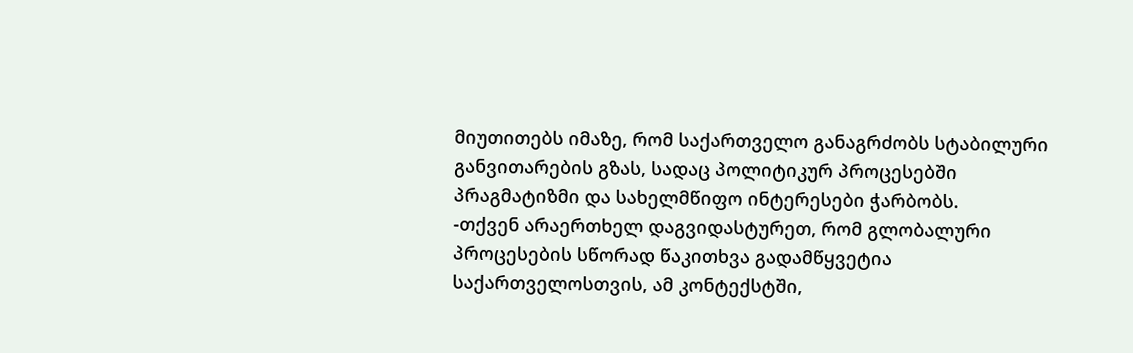მიუთითებს იმაზე, რომ საქართველო განაგრძობს სტაბილური განვითარების გზას, სადაც პოლიტიკურ პროცესებში პრაგმატიზმი და სახელმწიფო ინტერესები ჭარბობს.
-თქვენ არაერთხელ დაგვიდასტურეთ, რომ გლობალური პროცესების სწორად წაკითხვა გადამწყვეტია საქართველოსთვის, ამ კონტექსტში,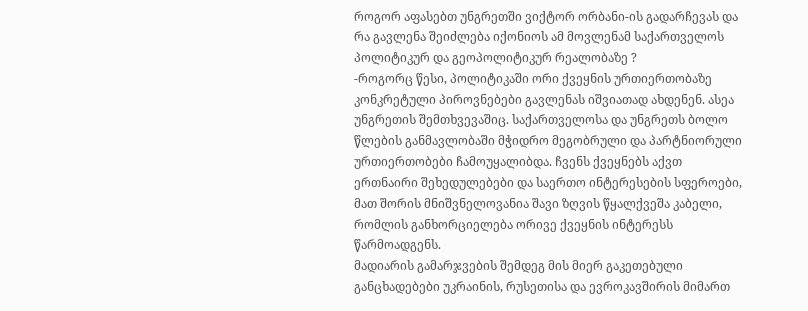როგორ აფასებთ უნგრეთში ვიქტორ ორბანი-ის გადარჩევას და რა გავლენა შეიძლება იქონიოს ამ მოვლენამ საქართველოს პოლიტიკურ და გეოპოლიტიკურ რეალობაზე ?
-როგორც წესი, პოლიტიკაში ორი ქვეყნის ურთიერთობაზე კონკრეტული პიროვნებები გავლენას იშვიათად ახდენენ. ასეა უნგრეთის შემთხვევაშიც. საქართველოსა და უნგრეთს ბოლო წლების განმავლობაში მჭიდრო მეგობრული და პარტნიორული ურთიერთობები ჩამოუყალიბდა. ჩვენს ქვეყნებს აქვთ ერთნაირი შეხედულებები და საერთო ინტერესების სფეროები, მათ შორის მნიშვნელოვანია შავი ზღვის წყალქვეშა კაბელი, რომლის განხორციელება ორივე ქვეყნის ინტერესს წარმოადგენს.
მადიარის გამარჯვების შემდეგ მის მიერ გაკეთებული განცხადებები უკრაინის, რუსეთისა და ევროკავშირის მიმართ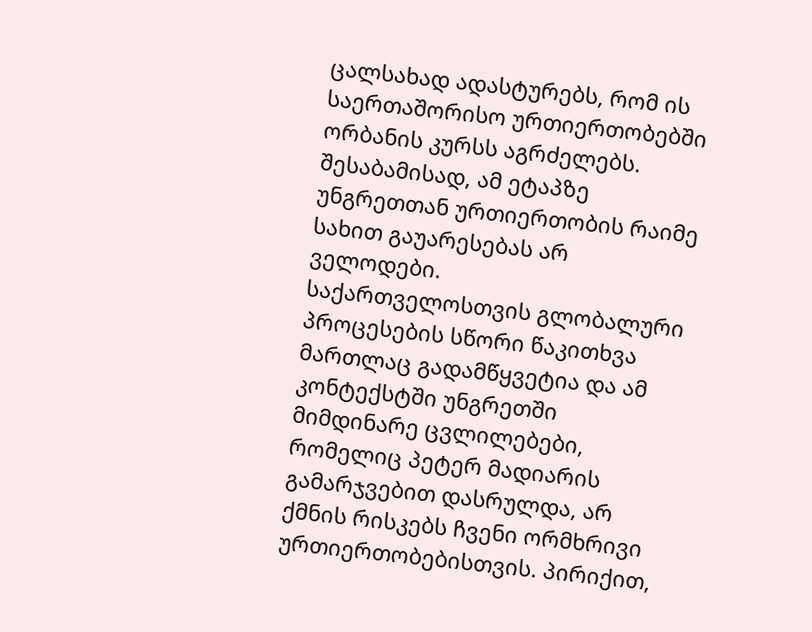ცალსახად ადასტურებს, რომ ის საერთაშორისო ურთიერთობებში ორბანის კურსს აგრძელებს. შესაბამისად, ამ ეტაპზე უნგრეთთან ურთიერთობის რაიმე სახით გაუარესებას არ ველოდები.
საქართველოსთვის გლობალური პროცესების სწორი წაკითხვა მართლაც გადამწყვეტია და ამ კონტექსტში უნგრეთში მიმდინარე ცვლილებები, რომელიც პეტერ მადიარის გამარჯვებით დასრულდა, არ ქმნის რისკებს ჩვენი ორმხრივი ურთიერთობებისთვის. პირიქით,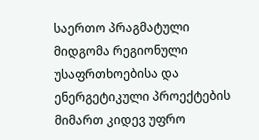საერთო პრაგმატული მიდგომა რეგიონული უსაფრთხოებისა და ენერგეტიკული პროექტების მიმართ კიდევ უფრო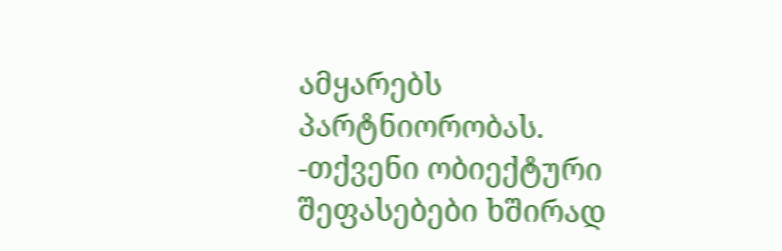ამყარებს პარტნიორობას.
-თქვენი ობიექტური შეფასებები ხშირად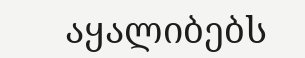აყალიბებს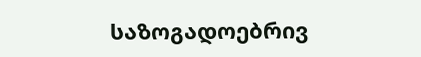საზოგადოებრივ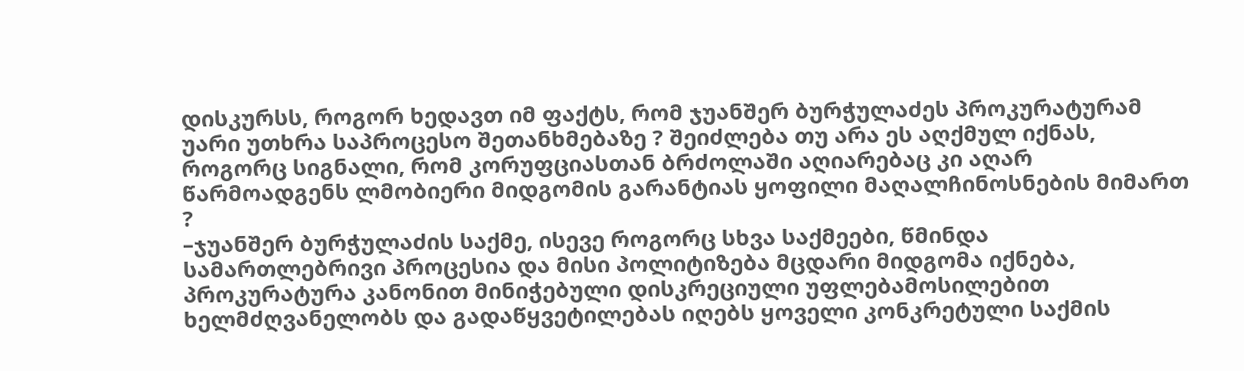დისკურსს, როგორ ხედავთ იმ ფაქტს, რომ ჯუანშერ ბურჭულაძეს პროკურატურამ უარი უთხრა საპროცესო შეთანხმებაზე ? შეიძლება თუ არა ეს აღქმულ იქნას, როგორც სიგნალი, რომ კორუფციასთან ბრძოლაში აღიარებაც კი აღარ წარმოადგენს ლმობიერი მიდგომის გარანტიას ყოფილი მაღალჩინოსნების მიმართ ?
–ჯუანშერ ბურჭულაძის საქმე, ისევე როგორც სხვა საქმეები, წმინდა სამართლებრივი პროცესია და მისი პოლიტიზება მცდარი მიდგომა იქნება, პროკურატურა კანონით მინიჭებული დისკრეციული უფლებამოსილებით ხელმძღვანელობს და გადაწყვეტილებას იღებს ყოველი კონკრეტული საქმის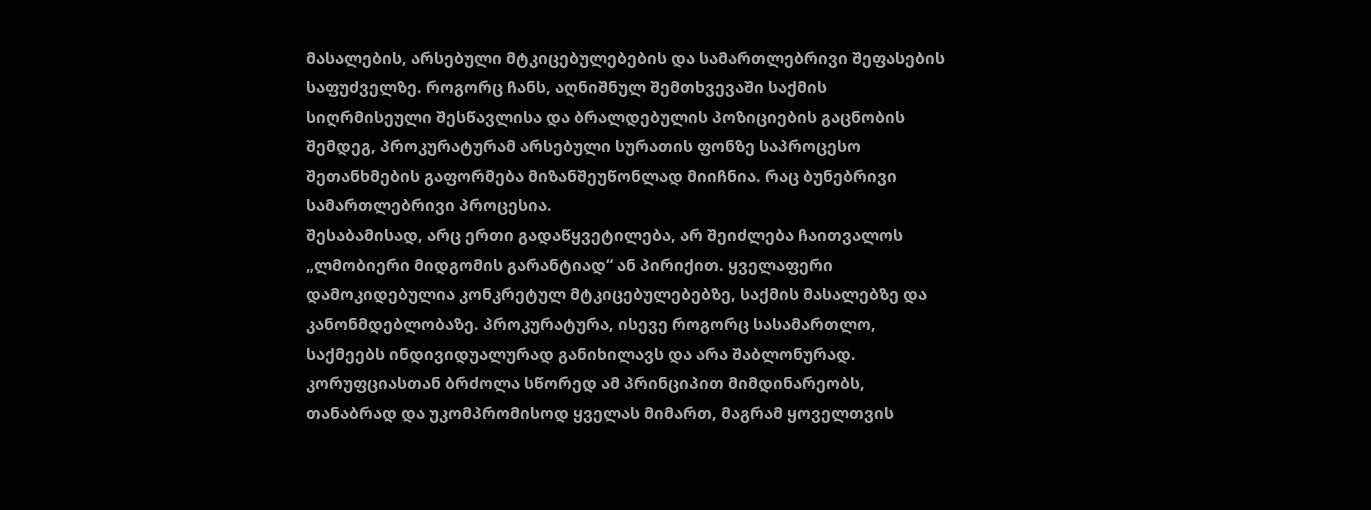მასალების, არსებული მტკიცებულებების და სამართლებრივი შეფასების საფუძველზე. როგორც ჩანს, აღნიშნულ შემთხვევაში საქმის სიღრმისეული შესწავლისა და ბრალდებულის პოზიციების გაცნობის შემდეგ, პროკურატურამ არსებული სურათის ფონზე საპროცესო შეთანხმების გაფორმება მიზანშეუწონლად მიიჩნია. რაც ბუნებრივი სამართლებრივი პროცესია.
შესაბამისად, არც ერთი გადაწყვეტილება, არ შეიძლება ჩაითვალოს „ლმობიერი მიდგომის გარანტიად“ ან პირიქით. ყველაფერი დამოკიდებულია კონკრეტულ მტკიცებულებებზე, საქმის მასალებზე და კანონმდებლობაზე. პროკურატურა, ისევე როგორც სასამართლო, საქმეებს ინდივიდუალურად განიხილავს და არა შაბლონურად. კორუფციასთან ბრძოლა სწორედ ამ პრინციპით მიმდინარეობს, თანაბრად და უკომპრომისოდ ყველას მიმართ, მაგრამ ყოველთვის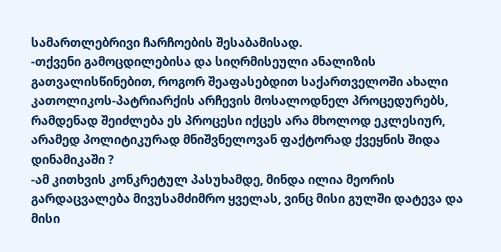სამართლებრივი ჩარჩოების შესაბამისად.
-თქვენი გამოცდილებისა და სიღრმისეული ანალიზის გათვალისწინებით, როგორ შეაფასებდით საქართველოში ახალი კათოლიკოს-პატრიარქის არჩევის მოსალოდნელ პროცედურებს, რამდენად შეიძლება ეს პროცესი იქცეს არა მხოლოდ ეკლესიურ, არამედ პოლიტიკურად მნიშვნელოვან ფაქტორად ქვეყნის შიდა დინამიკაში ?
-ამ კითხვის კონკრეტულ პასუხამდე, მინდა ილია მეორის გარდაცვალება მივუსამძიმრო ყველას, ვინც მისი გულში დატევა და მისი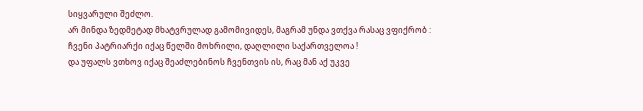სიყვარული შეძლო.
არ მინდა ზედმეტად მხატვრულად გამომივიდეს, მაგრამ უნდა ვთქვა რასაც ვფიქრობ : ჩვენი პატრიარქი იქაც წელში მოხრილი, დაღლილი საქართველოა !
და უფალს ვთხოვ იქაც შეაძლებინოს ჩვენთვის ის, რაც მან აქ უკვე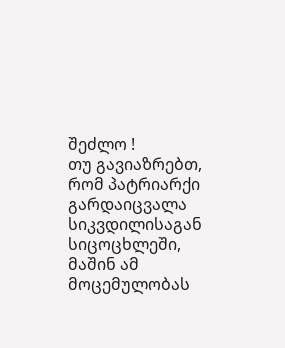შეძლო !
თუ გავიაზრებთ, რომ პატრიარქი გარდაიცვალა სიკვდილისაგან სიცოცხლეში, მაშინ ამ მოცემულობას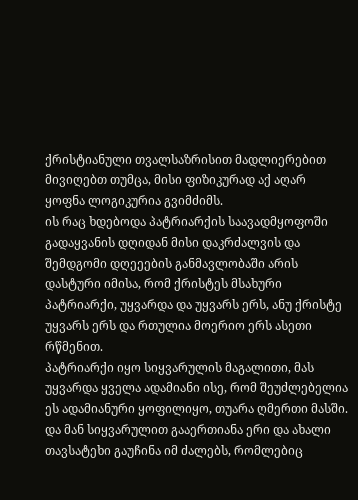ქრისტიანული თვალსაზრისით მადლიერებით მივიღებთ თუმცა, მისი ფიზიკურად აქ აღარ ყოფნა ლოგიკურია გვიმძიმს.
ის რაც ხდებოდა პატრიარქის საავადმყოფოში გადაყვანის დღიდან მისი დაკრძალვის და შემდგომი დღეეების განმავლობაში არის დასტური იმისა, რომ ქრისტეს მსახური პატრიარქი, უყვარდა და უყვარს ერს, ანუ ქრისტე უყვარს ერს და რთულია მოერიო ერს ასეთი რწმენით.
პატრიარქი იყო სიყვარულის მაგალითი, მას უყვარდა ყველა ადამიანი ისე, რომ შეუძლებელია ეს ადამიანური ყოფილიყო, თუარა ღმერთი მასში.
და მან სიყვარულით გააერთიანა ერი და ახალი თავსატეხი გაუჩინა იმ ძალებს, რომლებიც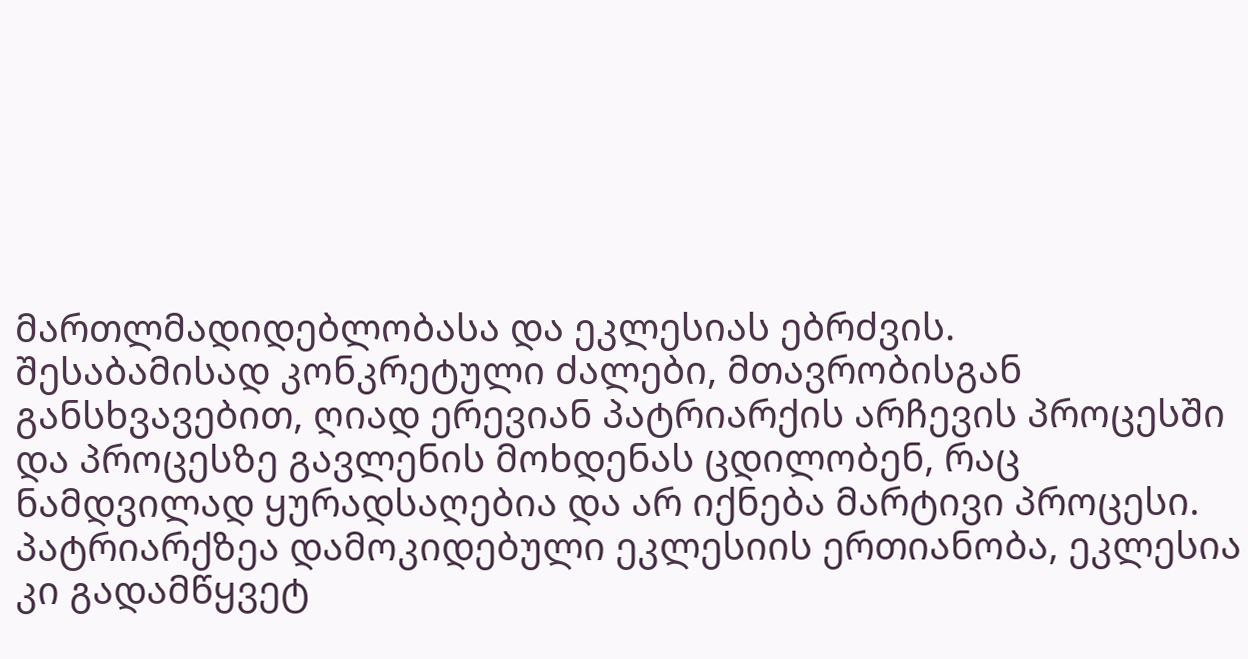მართლმადიდებლობასა და ეკლესიას ებრძვის.
შესაბამისად კონკრეტული ძალები, მთავრობისგან განსხვავებით, ღიად ერევიან პატრიარქის არჩევის პროცესში და პროცესზე გავლენის მოხდენას ცდილობენ, რაც ნამდვილად ყურადსაღებია და არ იქნება მარტივი პროცესი.
პატრიარქზეა დამოკიდებული ეკლესიის ერთიანობა, ეკლესია კი გადამწყვეტ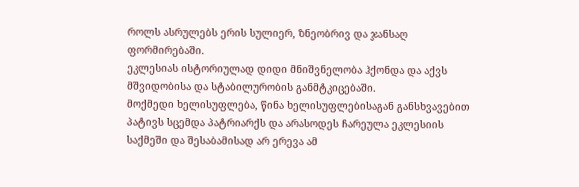როლს ასრულებს ერის სულიერ, ზნეობრივ და ჯანსაღ ფორმირებაში.
ეკლესიას ისტორიულად დიდი მნიშვნელობა ჰქონდა და აქვს მშვიდობისა და სტაბილურობის განმტკიცებაში.
მოქმედი ხელისუფლება, წინა ხელისუფლებისაგან განსხვავებით პატივს სცემდა პატრიარქს და არასოდეს ჩარეულა ეკლესიის საქმეში და შესაბამისად არ ერევა ამ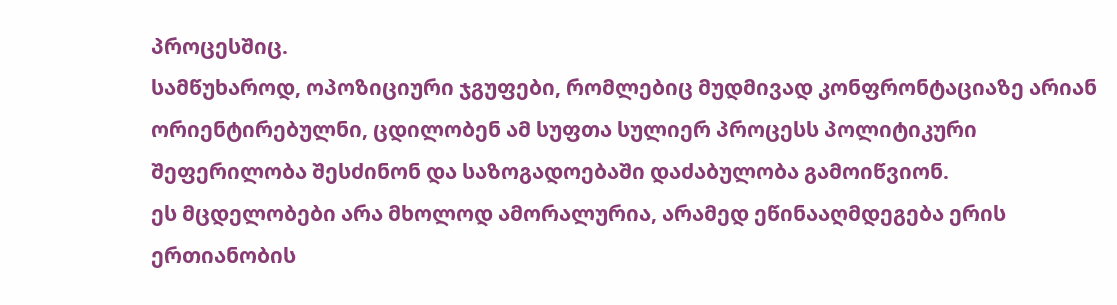პროცესშიც.
სამწუხაროდ, ოპოზიციური ჯგუფები, რომლებიც მუდმივად კონფრონტაციაზე არიან ორიენტირებულნი, ცდილობენ ამ სუფთა სულიერ პროცესს პოლიტიკური შეფერილობა შესძინონ და საზოგადოებაში დაძაბულობა გამოიწვიონ.
ეს მცდელობები არა მხოლოდ ამორალურია, არამედ ეწინააღმდეგება ერის ერთიანობის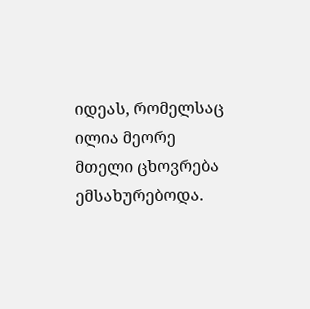იდეას, რომელსაც ილია მეორე მთელი ცხოვრება ემსახურებოდა.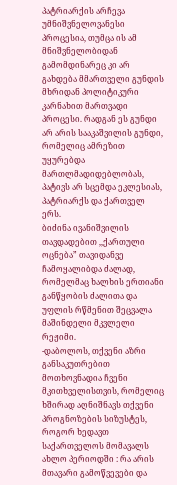პატრიარქის არჩევა უმნიშვნელოვანესი პროცესია, თუმცა ის ამ მნიშვნელობიდან გამომდინარეც კი არ გახდება მმართველი გუნდის მხრიდან პოლიტიკური კარნახით მართვადი პროცესი. რადგან ეს გუნდი არ არის სააკაშვილის გუნდი, რომელიც ამრეზით უყურებდა მართლმადიდებლობას, პატივს არ სცემდა ეკლესიას, პატრიარქს და ქართველ ერს.
ბიძინა ივანიშვილის თავდადებით ,,ქართული ოცნება” თავიდანვე ჩამოყალიბდა ძალად, რომელმაც ხალხის ერთიანი განწყობის ძალითა და უფლის რწმენით შეცვალა მაშინდელი მკვლელი რეჟიმი.
-დაბოლოს, თქვენი აზრი განსაკუთრებით მოთხოვნადია ჩვენი მკითხველისთვის, რომელიც ხშირად აღნიშნავს თქვენი პროგნოზების სიზუსტეს, როგორ ხედავთ საქართველოს მომავალს ახლო პერიოდში : რა არის მთავარი გამოწვევები და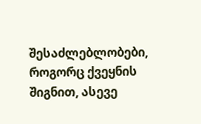შესაძლებლობები, როგორც ქვეყნის შიგნით, ასევე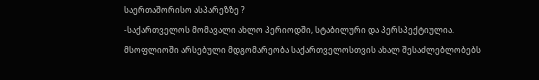საერთაშორისო ასპარეზზე ?
-საქართველოს მომავალი ახლო პერიოდში, სტაბილური და პერსპექტიულია. მსოფლიოში არსებული მდგომარეობა საქართველოსთვის ახალ შესაძლებლობებს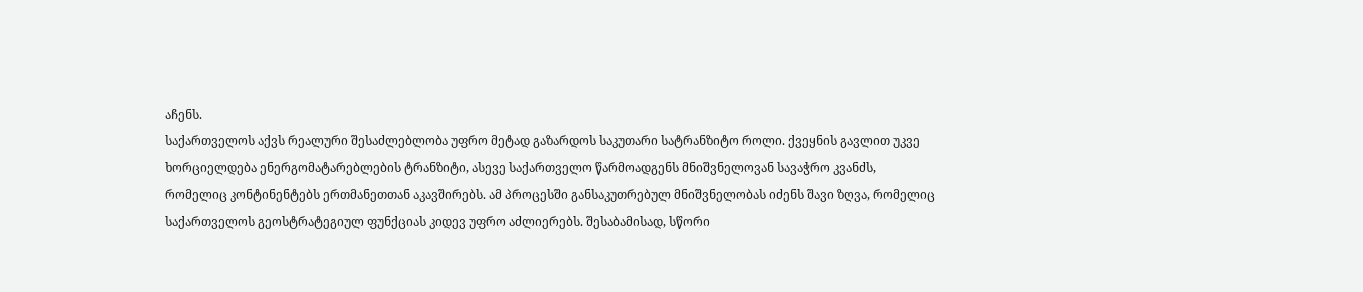აჩენს.
საქართველოს აქვს რეალური შესაძლებლობა უფრო მეტად გაზარდოს საკუთარი სატრანზიტო როლი. ქვეყნის გავლით უკვე ხორციელდება ენერგომატარებლების ტრანზიტი, ასევე საქართველო წარმოადგენს მნიშვნელოვან სავაჭრო კვანძს, რომელიც კონტინენტებს ერთმანეთთან აკავშირებს. ამ პროცესში განსაკუთრებულ მნიშვნელობას იძენს შავი ზღვა, რომელიც საქართველოს გეოსტრატეგიულ ფუნქციას კიდევ უფრო აძლიერებს. შესაბამისად, სწორი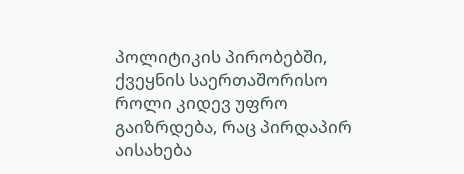პოლიტიკის პირობებში, ქვეყნის საერთაშორისო როლი კიდევ უფრო გაიზრდება, რაც პირდაპირ აისახება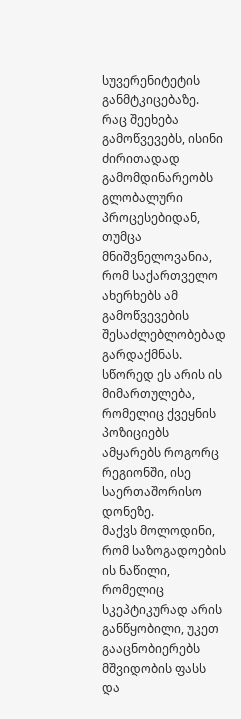სუვერენიტეტის განმტკიცებაზე.
რაც შეეხება გამოწვევებს, ისინი ძირითადად გამომდინარეობს გლობალური პროცესებიდან, თუმცა მნიშვნელოვანია, რომ საქართველო ახერხებს ამ გამოწვევების შესაძლებლობებად გარდაქმნას. სწორედ ეს არის ის მიმართულება, რომელიც ქვეყნის პოზიციებს ამყარებს როგორც რეგიონში, ისე საერთაშორისო დონეზე.
მაქვს მოლოდინი, რომ საზოგადოების ის ნაწილი, რომელიც სკეპტიკურად არის განწყობილი, უკეთ გააცნობიერებს მშვიდობის ფასს და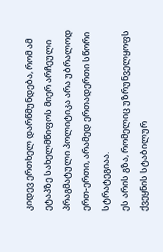კიდევ ერთხელ დარწმუნდება, რომ ამ ეტაპზე სახელმწიფოს მიერ არჩეული პრაგმატული პოლიტიკა არა უბრალოდ ერთ-ერთი, არამედ ერთადერთი სწორი სტრატეგიაა.
ეს არის გზა, რომელიც უზრუნველყოფს ქვეყნის სტაბილურ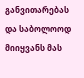განვითარებას და საბოლოოდ მიიყვანს მას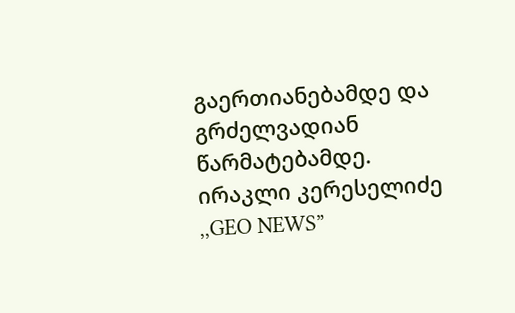გაერთიანებამდე და გრძელვადიან წარმატებამდე.
ირაკლი კერესელიძე
,,GEO NEWS”